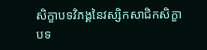សិក្ខាបទវិភង្គនៃវស្សិកសាជិកសិក្ខាបទ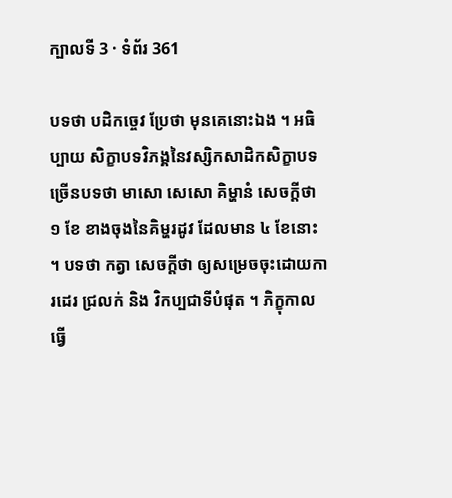ក្បាលទី 3 · ទំព័រ 361

បទថា បដិកច្ចេវ ប្រែថា មុនគេនោះឯង ។ អធិប្បាយ សិក្ខាបទវិភង្គនៃវស្សិកសាដិកសិក្ខាបទ ច្រើនបទថា មាសោ សេសោ គិម្ហានំ សេចក្តីថា ១ ខែ ខាងចុងនៃគិម្ហរដូវ ដែលមាន ៤ ខែនោះ ។ បទថា កត្វា សេចក្តីថា ឲ្យសម្រេចចុះដោយការដេរ ជ្រលក់ និង វិកប្បជាទីបំផុត ។ ភិក្ខុកាលធ្វើ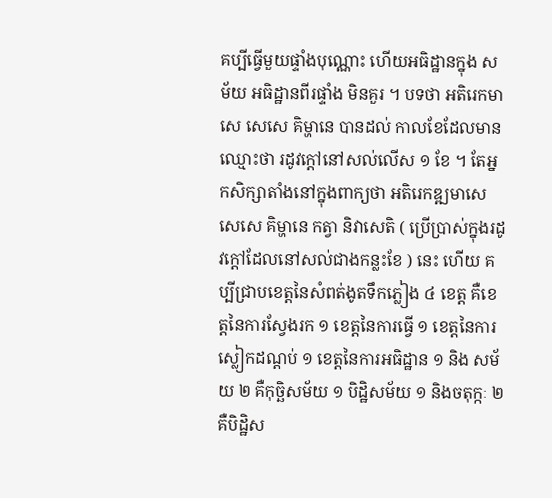គប្បីធ្វើមួយផ្ទាំងបុណ្ណោះ ហើយអធិដ្ឋានក្នុង សម័យ អធិដ្ឋានពីរផ្ទាំង មិនគួរ ។ បទថា អតិរេកមាសេ សេសេ គិម្ហានេ បានដល់ កាលខែដែលមាន ឈ្មោះថា រដូវក្តៅនៅសល់លើស ១ ខែ ។ តែអ្នកសិក្សាតាំងនៅក្នុងពាក្យថា អតិរេកឌ្ឍមាសេ សេសេ គិម្ហានេ កត្វា និវាសេតិ ( ប្រើប្រាស់ក្នុងរដូវក្តៅដែលនៅសល់ជាងកន្លះខែ ) នេះ ហើយ គប្បីជ្រាបខេត្តនៃសំពត់ងូតទឹកភ្លៀង ៤ ខេត្ត គឺខេត្តនៃការស្វែងរក ១ ខេត្តនៃការធ្វើ ១ ខេត្តនៃការស្លៀកដណ្តប់ ១ ខេត្តនៃការអធិដ្ឋាន ១ និង សម័យ ២ គឺកុច្ឆិសម័យ ១ បិដ្ឋិសម័យ ១ និងចតុក្កៈ ២ គឺបិដ្ឋិស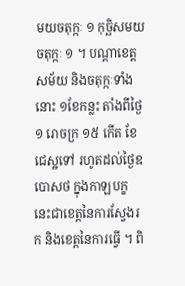មយចតុក្កៈ ១ កុច្ឆិសមយចតុក្កៈ ១ ។ បណ្តាខេត្ត សម័យ និងចតុក្កៈទាំងនោះ ១ខែកន្លះ តាំងពីថ្ងៃ ១ រោចក្រ ១៥ កើត ខែជេស្ឋទៅ រហូតដល់ថ្ងៃឧបោសថ ក្នុងកាឡបក្ខ នេះជាខេត្តនៃការស្វែងរក និងខេត្តនៃការធ្វើ ។ ពិ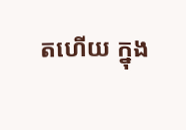តហើយ ក្នុង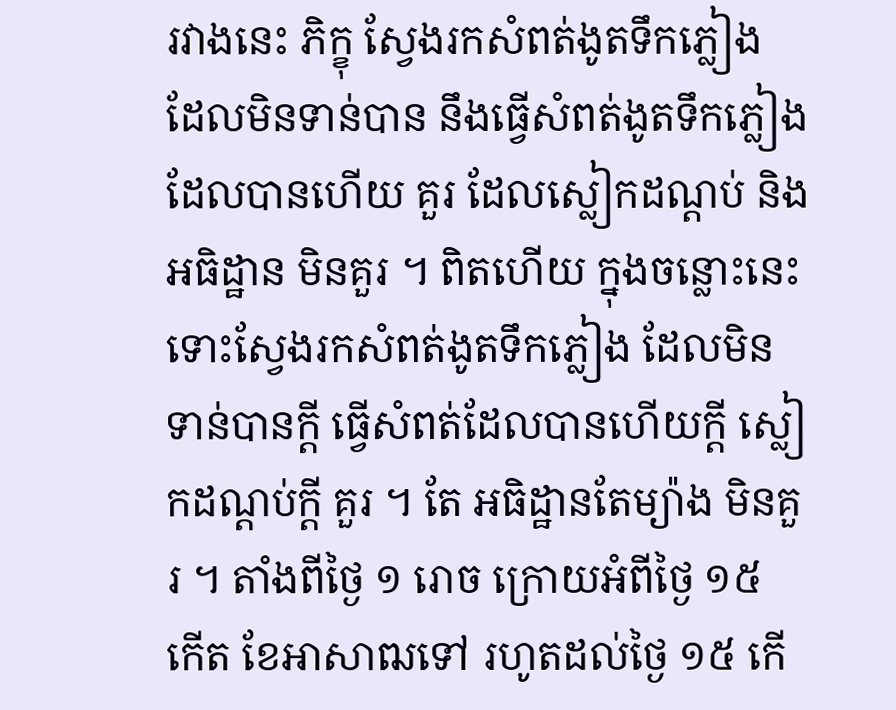រវាងនេះ ភិក្ខុ ស្វែងរកសំពត់ងូតទឹកភ្លៀង ដែលមិនទាន់បាន នឹងធ្វើសំពត់ងូតទឹកភ្លៀង ដែលបានហើយ គួរ ដែលស្លៀកដណ្តប់ និងអធិដ្ឋាន មិនគួរ ។ ពិតហើយ ក្នុងចន្លោះនេះ ទោះស្វែងរកសំពត់ងូតទឹកភ្លៀង ដែលមិនទាន់បានក្តី ធ្វើសំពត់ដែលបានហើយក្តី ស្លៀកដណ្តប់ក្តី គួរ ។ តែ អធិដ្ឋានតែម្យ៉ាង មិនគួរ ។ តាំងពីថ្ងៃ ១ រោច ក្រោយអំពីថ្ងៃ ១៥ កើត ខែអាសាឍទៅ រហូតដល់ថ្ងៃ ១៥ កើ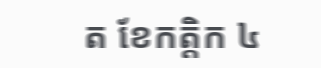ត ខែកត្តិក ៤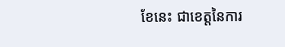ខែនេះ ជាខេត្តនៃការ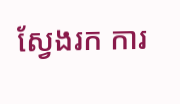ស្វែងរក ការ